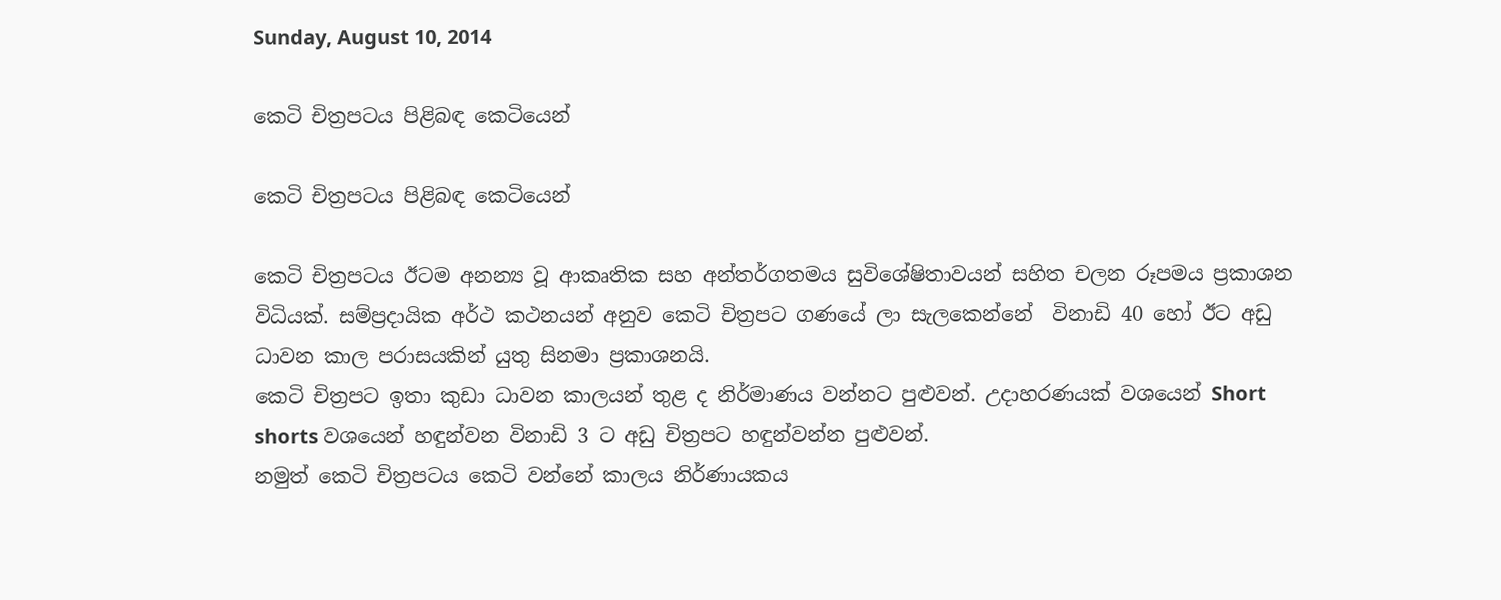Sunday, August 10, 2014

කෙටි චිත්‍රපටය පිළිබඳ කෙටියෙන්

කෙටි චිත්‍රපටය පිළිබඳ කෙටියෙන්

කෙටි චිත්‍රපටය ඊටම අනන්‍ය වූ ආකෘතික සහ අන්තර්ගතමය සුවිශේෂිතාවයන් සහිත චලන රූපමය ප්‍රකාශන විධියක්. සම්ප්‍රදායික අර්ථ කථනයන් අනුව කෙටි චිත්‍රපට ගණයේ ලා සැලකෙන්නේ  විනාඩි 40 හෝ ඊට අඩු ධාවන කාල පරාසයකින් යුතු සිනමා ප්‍රකාශනයි.
කෙටි චිත්‍රපට ඉතා කුඩා ධාවන කාලයන් තුළ ද නිර්මාණය වන්නට පුළුවන්. උදාහරණයක් වශයෙන් Short shorts වශයෙන් හඳුන්වන විනාඩි 3 ට අඩු චිත්‍රපට හඳුන්වන්න පුළුවන්.
නමුත් කෙටි චිත්‍රපටය කෙටි වන්නේ කාලය නිර්ණායකය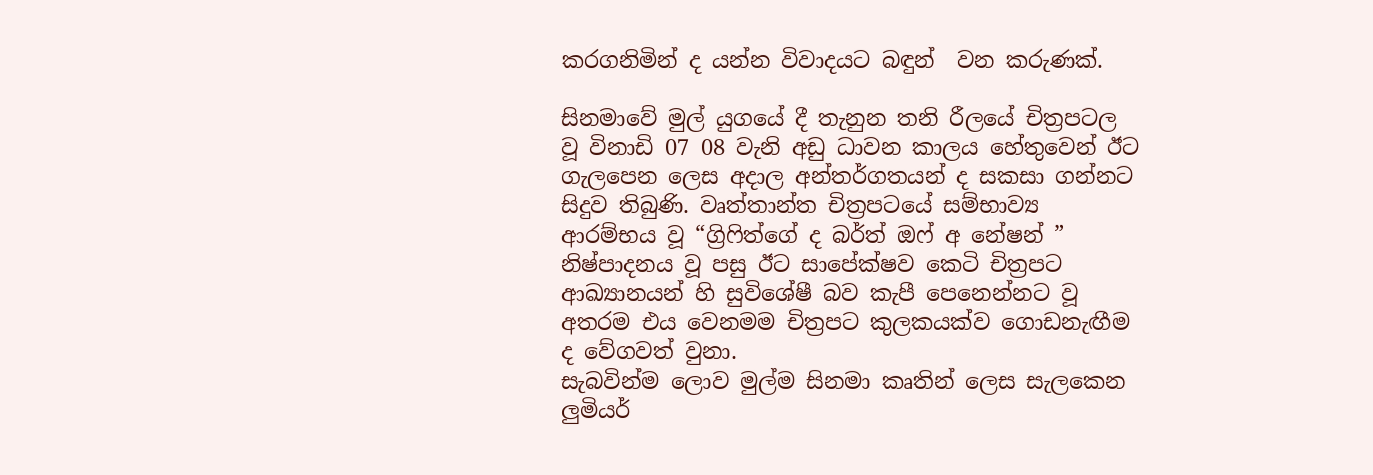කරගනිමින් ද යන්න විවාදයට බඳුන්  වන කරුණක්.

සිනමාවේ මුල් යුගයේ දී තැනුන තනි රීලයේ චිත්‍රපටල වූ විනාඩි 07 08 වැනි අඩු ධාවන කාලය හේතුවෙන් ඊට ගැලපෙන ලෙස අදාල අන්තර්ගතයන් ද සකසා ගන්නට සිදුව තිබුණි. වෘත්තාන්ත චිත්‍රපටයේ සම්භාව්‍ය ආරම්භය වූ “ග්‍රිෆිත්ගේ ද බර්ත් ඔෆ් අ නේෂන් ” නිෂ්පාදනය වූ පසු ඊට සාපේක්ෂව කෙටි චිත්‍රපට ආඛ්‍යානයන් හි සුවිශේෂී බව කැපී පෙනෙන්නට වූ අතරම එය වෙනමම චිත්‍රපට කුලකයක්ව ගොඩනැඟීම ද වේගවත් වුනා.
සැබවින්ම ලොව මුල්ම සිනමා කෘතින් ලෙස සැලකෙන ලුමියර්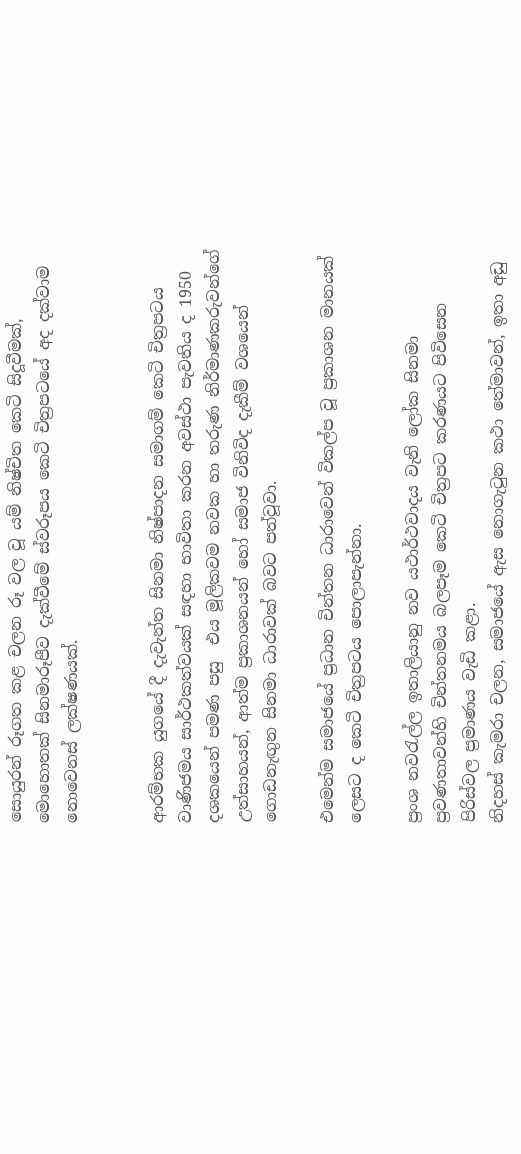සොයුරන් රූගත කළ චලන රූ වල වූ යම් නිෂ්චිත කෙටි සිදූවීමක්, මොහොතක් සිනමාරූපීව දැක්වීමේ ස්වරූපය කෙටි චිත්‍රපටයේ අද දක්වාම නොවෙනස් ලක්ෂණයක්.


ආරම්භක යුගයේ දී දැවැන්ත සිනමා නිෂ්පාදන සමාගම් කෙටි චිත්‍රපටය වාණිජමය සාර්ථකත්වයක් සඳහා භාවිතා කරන අවස්ථා පැවතිය ද 1950 දශකයෙන් පමණ පසු  එය මූලිකවම නවක හා තරුණ නිර්මාණකරුවන්ගේ උත්සාහයන්, ආත්ම ප්‍රකාශනයන් හෝ සමාජ විනිවිද දැකීම් වශයෙන් ගොඩනැඟුන සිනමා ධාරාවක් බවට පත්වූවා.

එමෙන්ම සමාජයේ ප්‍රධාන චින්තන ධාරාවෙන් විකල්ප වූ ප්‍රකාශන මානයක් ලෙසට ද කෙටි චිත්‍රපටය පොලාපැන්නා.

ප්‍රංශ නවරැල්ල ඉතාලියානු නව යථාර්ථවාදය වැනි ලෝක සිනමා ප්‍රවණතාවන්හි චින්තනමය බලපෑම කෙටි චිත්‍රපට කරණයට පිවිසෙන පිරිස්වල ප්‍රමාණය වැඩි කළා.
නිදහස් කැමරා චලන, සමාජයේ ඇස නොගැටුන කථා තේමාවන්, ඉතා අඩු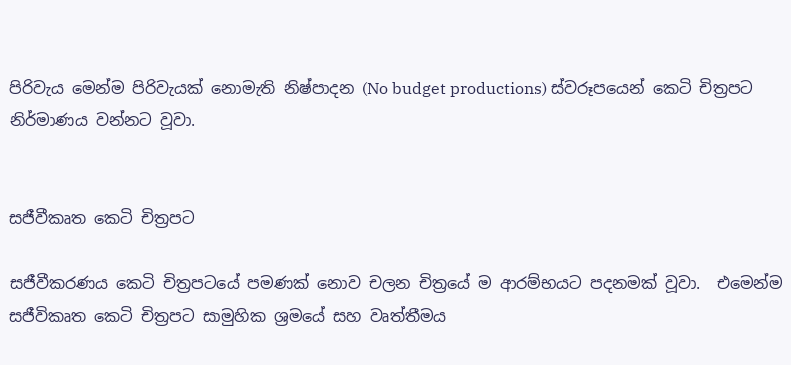පිරිවැය මෙන්ම පිරිවැයක් නොමැති නිෂ්පාදන (No budget productions) ස්වරූපයෙන් කෙටි චිත්‍රපට නිර්මාණය වන්නට වූවා.


සජීවීකෘත කෙටි චිත්‍රපට

සජීවීකරණය කෙටි චිත්‍රපටයේ පමණක් නොව චලන චිත්‍රයේ ම ආරම්භයට පදනමක් වූවා.  එමෙන්ම සජීවිකෘත කෙටි චිත්‍රපට සාමුහික ශ්‍රමයේ සහ වෘත්තීමය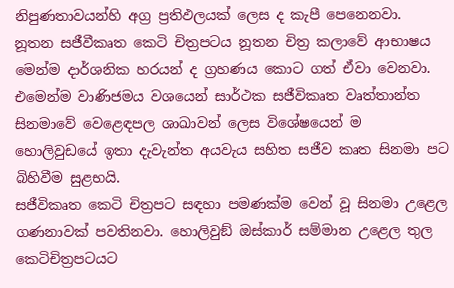නිපුණතාවයන්හි අග්‍ර ප්‍රතිඵලයක් ලෙස ද කැපී පෙනෙනවා.
නූතන සජීවීකෘත කෙටි චිත්‍රපටය නූතන චිත්‍ර කලාවේ ආභාෂය මෙන්ම දාර්ශනික හරයන් ද ග්‍රහණය කොට ගත් ඒවා වෙනවා. එමෙන්ම වාණිජමය වශයෙන් සාර්ථක සජීවිකෘත වෘත්තාන්ත සිනමාවේ වෙළෙඳපල ශාඛාවන් ලෙස විශේෂයෙන් ම හොලිවුඩයේ ඉතා දැවැන්ත අයවැය සහිත සජීව කෘත සිනමා පට බිහිවීම සුළභයි.
සජීවිකෘත කෙටි චිත්‍රපට සඳහා පමණක්ම වෙන් වූ සිනමා උළෙල ගණනාවක් පවතිනවා. හොලිවුඞ් ඔස්කාර් සම්මාන උළෙල තුල කෙටිචිත්‍රපටයට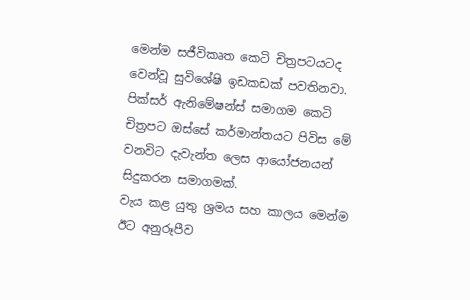මෙන්ම සජීවිකෘත කෙටි චිත්‍රපටයටද වෙන්වූ සුවිශේෂි ඉඩකඩක් පවතිනවා.
පික්සර් ඇනිමේෂන්ස් සමාගම කෙටි චිත්‍රපට ඔස්සේ කර්මාන්තයට පිවිස මේ වනවිට දැවැන්ත ලෙස ආයෝජනයන් සිදුකරන සමාගමක්.
වැය කළ යුතු ශ්‍රමය සහ කාලය මෙන්ම ඊට අනුරූපීව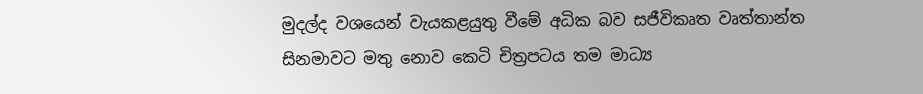මුදල්ද වශයෙන් වැයකළයුතු වීමේ අධික බව සජීවිකෘත වෘත්තාන්ත සිනමාවට මතු නොව කෙටි චිත්‍රපටය තම මාධ්‍ය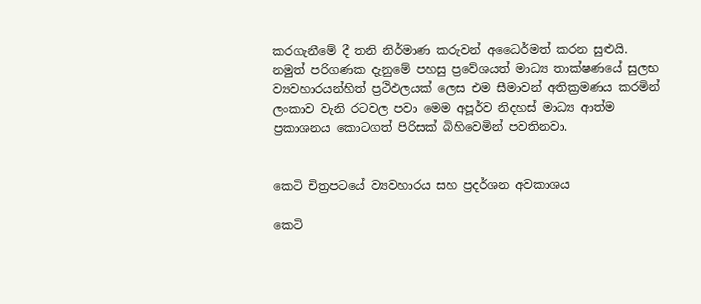කරගැනීමේ දී තනි නිර්මාණ කරුවන් අධෛර්මත් කරන සුළුයි.
නමුත් පරිගණක දැනුමේ පහසු ප්‍රවේශයත් මාධ්‍ය තාක්ෂණයේ සුලභ ව්‍යවහාරයන්හිත් ප්‍රථිඵලයක් ලෙස එම සීමාවන් අතික්‍රමණය කරමින් ලංකාව වැනි රටවල පවා මෙම අපූර්ව නිදහස් මාධ්‍ය ආත්ම ප්‍රකාශනය කොටගත් පිරිසක් බිහිවෙමින් පවතිනවා.


කෙටි චිත්‍රපටයේ ව්‍යවහාරය සහ ප්‍රදර්ශන අවකාශය

කෙටි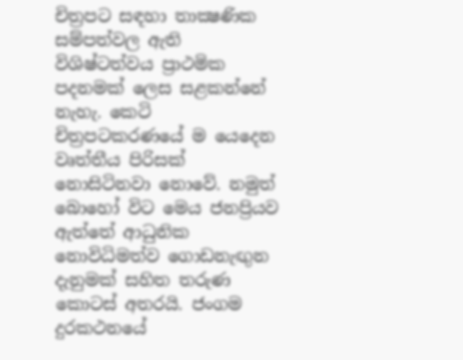චිත්‍රපට සඳහා තාක්‍ෂණික සම්පත්වල ඇති විශිෂ්ටත්වය ප්‍රාථමික පදනමක් ලෙස සළකන්නේ නැහැ. කෙටි චිත්‍රපටකරණයේ ම යෙදෙන වෘත්තීය පිරිසක් නොසිටිනවා නොවේ. නමුත් බොහෝ විට මෙය ජනප්‍රියව ඇත්තේ ආධුනික නොවිධිමත්ව ගොඩනැඟුන දැනුමක් සහිත තරුණ කොටස් අතරයි. ජංගම දුරකථනයේ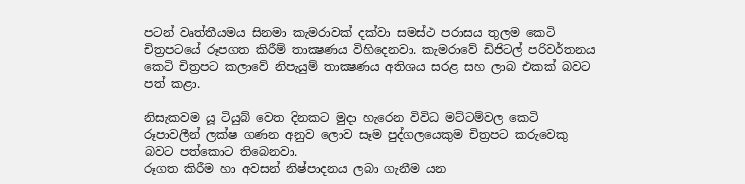පටන් වෘත්තීයමය සිනමා කැමරාවක් දක්වා සමස්ථ පරාසය තුලම කෙටි චිත්‍රපටයේ රූපගත කිරීම් තාක්‍ෂණය විහිදෙනවා. කැමරාවේ ඩිජිටල් පරිවර්තනය කෙටි චිත්‍රපට කලාවේ නිපැයුම් තාක්‍ෂණය අතිශය සරළ සහ ලාබ එකක් බවට පත් කළා.

නිසැකවම යූ ටියුබ් වෙත දිනකට මුදා හැරෙන විවිධ මට්ටම්වල කෙටි රූපාවලීන් ලක්ෂ ගණන අනුව ලොව සෑම පුද්ගලයෙකුම චිත්‍රපට කරුවෙකු බවට පත්කොට තිබෙනවා.
රූගත කිරීම හා අවසන් නිෂ්පාදනය ලබා ගැනීම යන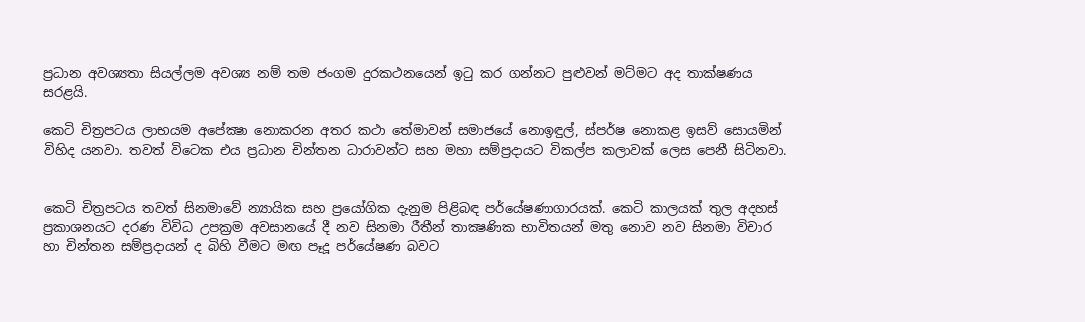ප්‍රධාන අවශ්‍යතා සියල්ලම අවශ්‍ය නම් තම ජංගම දුරකථනයෙන් ඉටු කර ගන්නට පුළුවන් මට්මට අද තාක්ෂණය සරළයි.

කෙටි චිත්‍රපටය ලාභයම අපේක්‍ෂා නොකරන අතර කථා තේමාවන් සමාජයේ නොඉඳුල්, ස්පර්ෂ නොකළ ඉසව් සොයමින් විහිද යනවා. තවත් විටෙක එය ප්‍රධාන චින්තන ධාරාවන්ට සහ මහා සම්ප්‍රදායට විකල්ප කලාවක් ලෙස පෙනී සිටිනවා.


කෙටි චිත්‍රපටය තවත් සිනමාවේ න්‍යායික සහ ප්‍රයෝගික දැනුම පිළිබඳ පර්යේෂණාගාරයක්. කෙටි කාලයක් තුල අදහස් ප්‍රකාශනයට දරණ විවිධ උපක්‍රම අවසානයේ දී නව සිනමා රීතීන් තාක්‍ෂණික භාවිතයන් මතු නොව නව සිනමා විචාර හා චින්තන සම්ප්‍රදායන් ද බිහි වීමට මඟ පෑදූ පර්යේෂණ බවට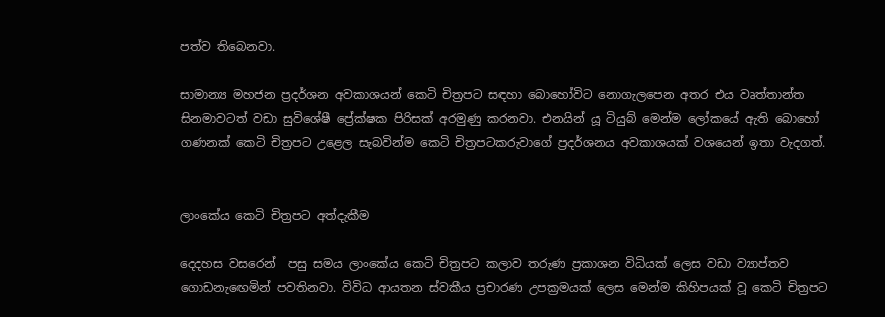පත්ව තිබෙනවා.

සාමාන්‍ය මහජන ප්‍රදර්ශන අවකාශයන් කෙටි චිත්‍රපට සඳහා බොහෝවිට නොගැලපෙන අතර එය වෘත්තාන්ත සිනමාවටත් වඩා සුවිශේෂී ප්‍රේක්ෂක පිරිසක් අරමුණු කරනවා. එනයින් යූ ටියුබ් මෙන්ම ලෝකයේ ඇති බොහෝ ගණනක් කෙටි චිත්‍රපට උළෙල සැබවින්ම කෙටි චිත්‍රපටකරුවාගේ ප්‍රදර්ශනය අවකාශයක් වශයෙන් ඉතා වැදගත්.


ලාංකේය කෙටි චිත්‍රපට අත්දැකීම

දෙදහස වසරෙන්  පසු සමය ලාංකේය කෙටි චිත්‍රපට කලාව තරුණ ප්‍රකාශන විධියක් ලෙස වඩා ව්‍යාප්තව ගොඩනැඟෙමින් පවතිනවා. විවිධ ආයතන ස්වකීය ප්‍රචාරණ උපක්‍රමයක් ලෙස මෙන්ම කිහිපයක් වූ කෙටි චිත්‍රපට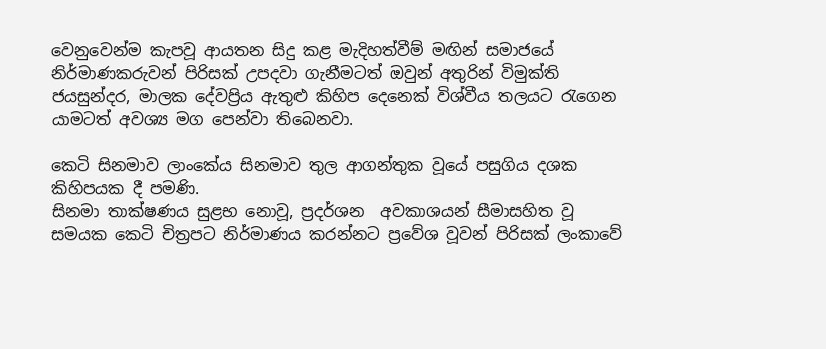වෙනුවෙන්ම කැපවූ ආයතන සිදු කළ මැදිහත්වීම් මඟින් සමාජයේ නිර්මාණකරුවන් පිරිසක් උපදවා ගැනීමටත් ඔවුන් අතුරින් විමුක්ති ජයසුන්දර, මාලක දේවප්‍රිය ඇතුළු කිහිප දෙනෙක් විශ්වීය තලයට රැගෙන යාමටත් අවශ්‍ය මග පෙන්වා තිබෙනවා.

කෙටි සිනමාව ලාංකේය සිනමාව තුල ආගන්තුක වූයේ පසුගිය දශක කිහිපයක දී පමණි.
සිනමා තාක්ෂණය සුළභ නොවූ, ප්‍රදර්ශන  අවකාශයන් සීමාසහිත වූ සමයක කෙටි චිත්‍රපට නිර්මාණය කරන්නට ප්‍රවේශ වූවන් පිරිසක් ලංකාවේ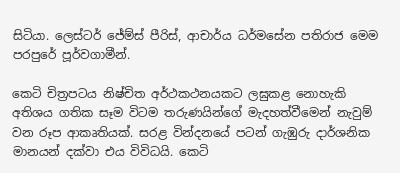සිටියා. ලෙස්ටර් ජේම්ස් පීරිස්, ආචාර්ය ධර්මසේන පතිරාජ මෙම පරපුරේ පූර්වගාමීන්.

කෙටි චිත්‍රපටය නිෂ්චිත අර්ථකථනයකට ලඝුකළ නොහැකි අතිශය ගතික සෑම විටම තරුණයින්ගේ මැදහත්වීමෙන් නැවුම් වන රූප ආකෘතියක්. සරළ වින්දනයේ පටන් ගැඹුරු දාර්ශනික මානයන් දක්වා එය විවිධයි. කෙටි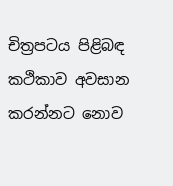චිත්‍රපටය පිළිබඳ කථිකාව අවසාන කරන්නට නොව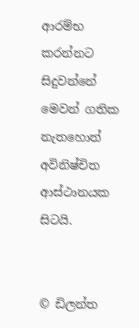ආරම්භ කරන්නට සිදුවන්නේ මෙවන් ගතික නැතහොත් අවිනිෂ්චිත ආස්ථානයක සිටයි.


© ඩිලන්ත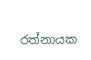රත්නායක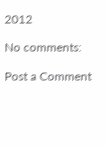2012

No comments:

Post a Comment